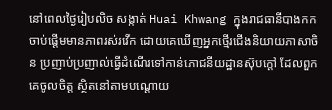នៅពេលថ្ងៃរៀបលិច សង្កាត់ Huai Khwang ក្នុងរាជធានីបាងកក ចាប់ផ្តើមមានភាពរស់រវើក ដោយគេឃើញអ្នកថ្មើរជើងនិយាយភាសាចិន ប្រញាប់ប្រញាល់ធ្វើដំណើរទៅកាន់ភោជនីយដ្ឋានស៊ុបក្តៅ ដែលពួកគេចូលចិត្ត ស្ថិតនៅតាមបណ្តោយ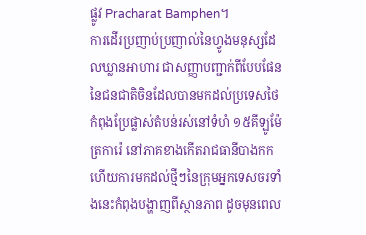ផ្លូវ Pracharat Bamphen។
ការដើរប្រញាប់ប្រញាល់នៃហ្វូងមនុស្សដែលឃ្លានអាហារ ជាសញ្ញាបញ្ជាក់ពីបែបផែននៃជនជាតិចិនដែលបានមកដល់ប្រទេសថៃ កំពុងប្រែផ្លាស់តំបន់រស់នៅទំហំ ១៥គីឡូម៉ែត្រការ៉េ នៅភាគខាងកើតរាជធានីបាងកក ហើយការមកដល់ថ្មីៗនៃក្រុមអ្នកទេសចរទាំងនេះកំពុងបង្ហាញពីស្ថានភាព ដូចមុនពេល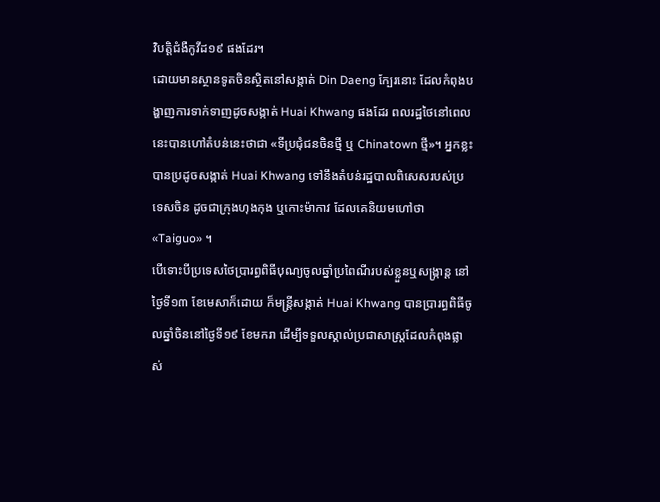វិបត្តិជំងឺកូវីដ១៩ ផងដែរ។
ដោយមានស្ថានទូតចិនស្ថិតនៅសង្កាត់ Din Daeng ក្បែរនោះ ដែលកំពុងបង្ហាញការទាក់ទាញដូចសង្កាត់ Huai Khwang ផងដែរ ពលរដ្ឋថៃនៅពេលនេះបានហៅតំបន់នេះថាជា «ទីប្រជុំជនចិនថ្មី ឬ Chinatown ថ្មី»។ អ្នកខ្លះបានប្រដូចសង្កាត់ Huai Khwang ទៅនឹងតំបន់រដ្ឋបាលពិសេសរបស់ប្រទេសចិន ដូចជាក្រុងហុងកុង ឬកោះម៉ាកាវ ដែលគេនិយមហៅថា «Taiguo» ។
បើទោះបីប្រទេសថៃប្រារព្ធពិធីបុណ្យចូលឆ្នាំប្រពៃណីរបស់ខ្លួនឬសង្ក្រាន្ត នៅថ្ងៃទី១៣ ខែមេសាក៏ដោយ ក៏មន្ត្រីសង្កាត់ Huai Khwang បានប្រារព្ធពិធីចូលឆ្នាំចិននៅថ្ងៃទី១៩ ខែមករា ដើម្បីទទួលស្គាល់ប្រជាសាស្រ្តដែលកំពុងផ្លាស់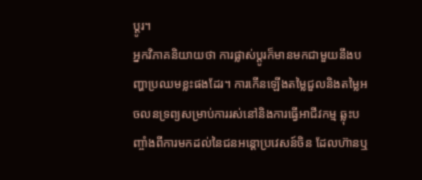ប្តូរ។
អ្នកវិភាគនិយាយថា ការផ្លាស់ប្តូរក៏មានមកជាមួយនឹងបញ្ហាប្រឈមខ្លះផងដែរ។ ការកើនឡើងតម្លៃជួលនិងតម្លៃអចលនទ្រព្យសម្រាប់ការរស់នៅនិងការធ្វើអាជីវកម្ម ឆ្លុះបញ្ចាំងពីការមកដល់នៃជនអន្តោប្រវេសន៍ចិន ដែលហ៊ានឬ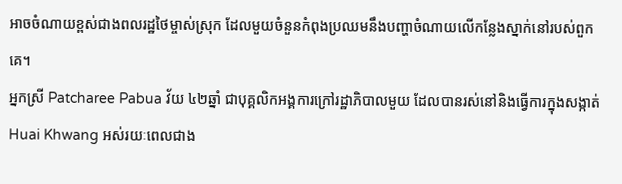អាចចំណាយខ្ពស់ជាងពលរដ្ឋថៃម្ចាស់ស្រុក ដែលមួយចំនួនកំពុងប្រឈមនឹងបញ្ហាចំណាយលើកន្លែងស្នាក់នៅរបស់ពួកគេ។
អ្នកស្រី Patcharee Pabua វ័យ ៤២ឆ្នាំ ជាបុគ្គលិកអង្គការក្រៅរដ្ឋាភិបាលមួយ ដែលបានរស់នៅនិងធ្វើការក្នុងសង្កាត់ Huai Khwang អស់រយៈពេលជាង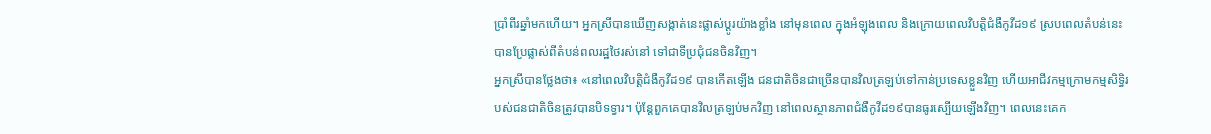ប្រាំពីរឆ្នាំមកហើយ។ អ្នកស្រីបានឃើញសង្កាត់នេះផ្លាស់ប្តូរយ៉ាងខ្លាំង នៅមុនពេល ក្នុងអំឡុងពេល និងក្រោយពេលវិបត្តិជំងឺកូវីដ១៩ ស្របពេលតំបន់នេះបានប្រែផ្លាស់ពីតំបន់ពលរដ្ឋថៃរស់នៅ ទៅជាទីប្រជុំជនចិនវិញ។
អ្នកស្រីបានថ្លែងថា៖ «នៅពេលវិបត្តិជំងឺកូវីដ១៩ បានកើតឡើង ជនជាតិចិនជាច្រើនបានវិលត្រឡប់ទៅកាន់ប្រទេសខ្លួនវិញ ហើយអាជីវកម្មក្រោមកម្មសិទ្ធិរបស់ជនជាតិចិនត្រូវបានបិទទ្វារ។ ប៉ុន្តែពួកគេបានវិលត្រឡប់មកវិញ នៅពេលស្ថានភាពជំងឺកូវីដ១៩បានធូរស្បើយឡើងវិញ។ ពេលនេះគេក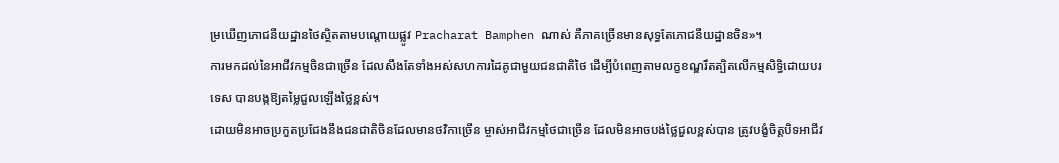ម្រឃើញភោជនីយដ្ឋានថៃស្ថិតតាមបណ្តោយផ្លូវ Pracharat Bamphen ណាស់ គឺភាគច្រើនមានសុទ្ធតែភោជនីយដ្ឋានចិន»។
ការមកដល់នៃអាជីវកម្មចិនជាច្រើន ដែលសឹងតែទាំងអស់សហការដៃគូជាមួយជនជាតិថៃ ដើម្បីបំពេញតាមលក្ខខណ្ឌរឹតត្បិតលើកម្មសិទ្ធិដោយបរទេស បានបង្កឱ្យតម្លៃជួលឡើងថ្លៃខ្ពស់។
ដោយមិនអាចប្រកួតប្រជែងនឹងជនជាតិចិនដែលមានថវិកាច្រើន ម្ចាស់អាជីវកម្មថៃជាច្រើន ដែលមិនអាចបង់ថ្លៃជួលខ្ពស់បាន ត្រូវបង្ខំចិត្តបិទអាជីវ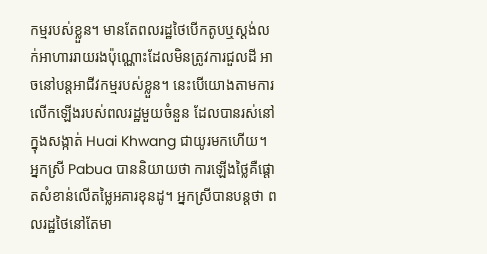កម្មរបស់ខ្លួន។ មានតែពលរដ្ឋថៃបើកតូបឬស្តង់លក់អាហាររាយរងប៉ុណ្ណោះដែលមិនត្រូវការជួលដី អាចនៅបន្តអាជីវកម្មរបស់ខ្លួន។ នេះបើយោងតាមការលើកឡើងរបស់ពលរដ្ឋមួយចំនួន ដែលបានរស់នៅក្នុងសង្កាត់ Huai Khwang ជាយូរមកហើយ។
អ្នកស្រី Pabua បាននិយាយថា ការឡើងថ្លៃគឺផ្តោតសំខាន់លើតម្លៃអគារខុនដូ។ អ្នកស្រីបានបន្តថា ពលរដ្ឋថៃនៅតែមា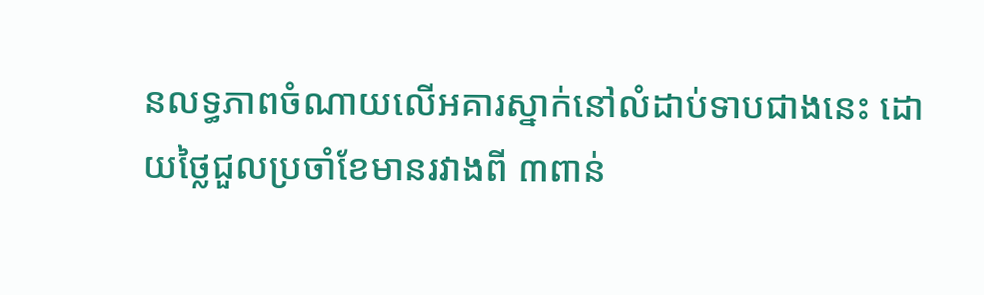នលទ្ធភាពចំណាយលើអគារស្នាក់នៅលំដាប់ទាបជាងនេះ ដោយថ្លៃជួលប្រចាំខែមានរវាងពី ៣ពាន់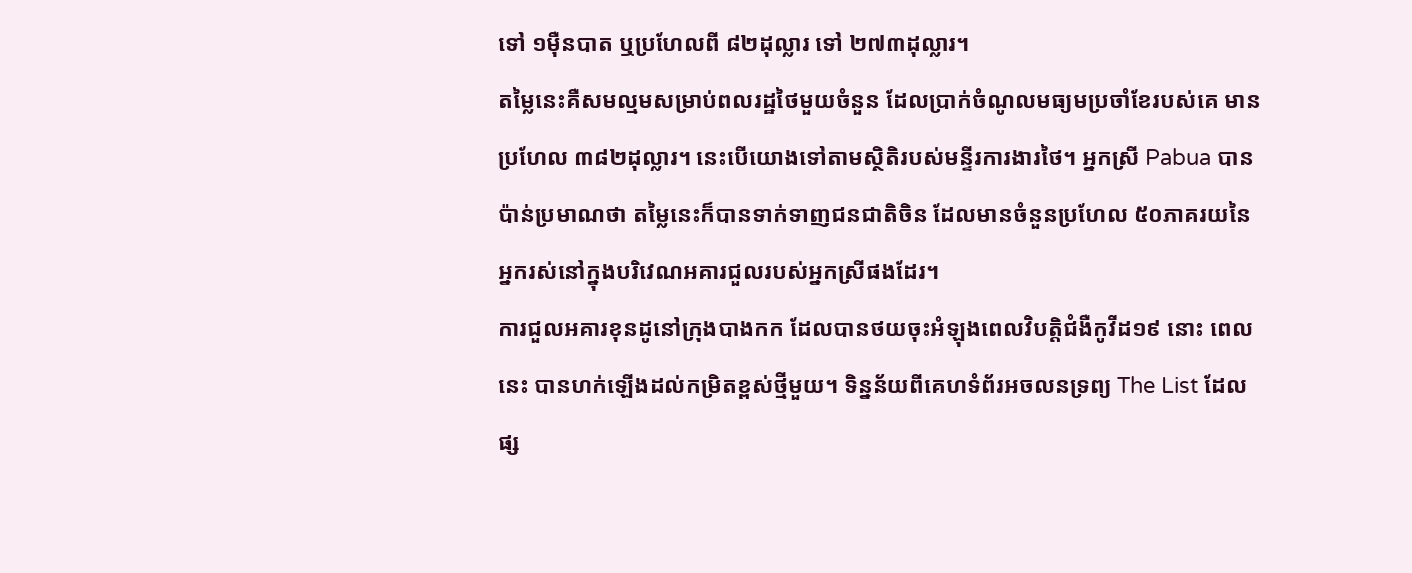ទៅ ១ម៉ឺនបាត ឬប្រហែលពី ៨២ដុល្លារ ទៅ ២៧៣ដុល្លារ។
តម្លៃនេះគឺសមល្មមសម្រាប់ពលរដ្ឋថៃមួយចំនួន ដែលប្រាក់ចំណូលមធ្យមប្រចាំខែរបស់គេ មានប្រហែល ៣៨២ដុល្លារ។ នេះបើយោងទៅតាមស្ថិតិរបស់មន្ទីរការងារថៃ។ អ្នកស្រី Pabua បានប៉ាន់ប្រមាណថា តម្លៃនេះក៏បានទាក់ទាញជនជាតិចិន ដែលមានចំនួនប្រហែល ៥០ភាគរយនៃអ្នករស់នៅក្នុងបរិវេណអគារជួលរបស់អ្នកស្រីផងដែរ។
ការជួលអគារខុនដូនៅក្រុងបាងកក ដែលបានថយចុះអំឡុងពេលវិបត្តិជំងឺកូវីដ១៩ នោះ ពេលនេះ បានហក់ឡើងដល់កម្រិតខ្ពស់ថ្មីមួយ។ ទិន្នន័យពីគេហទំព័រអចលនទ្រព្យ The List ដែលផ្ស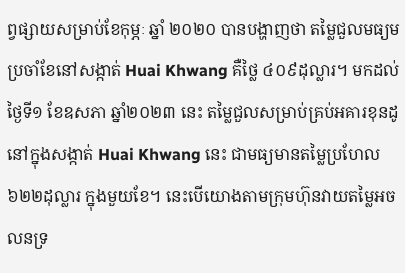ព្វផ្សាយសម្រាប់ខែកុម្ភៈ ឆ្នាំ ២០២០ បានបង្ហាញថា តម្លៃជួលមធ្យមប្រចាំខែនៅសង្កាត់ Huai Khwang គឺថ្លៃ ៤០៩ដុល្លារ។ មកដល់ថ្ងៃទី១ ខែឧសភា ឆ្នាំ២០២៣ នេះ តម្លៃជួលសម្រាប់គ្រប់អគារខុនដូនៅក្នុងសង្កាត់ Huai Khwang នេះ ជាមធ្យមានតម្លៃប្រហែល ៦២២ដុល្លារ ក្នុងមួយខែ។ នេះបើយោងតាមក្រុមហ៊ុនវាយតម្លៃអចលនទ្រ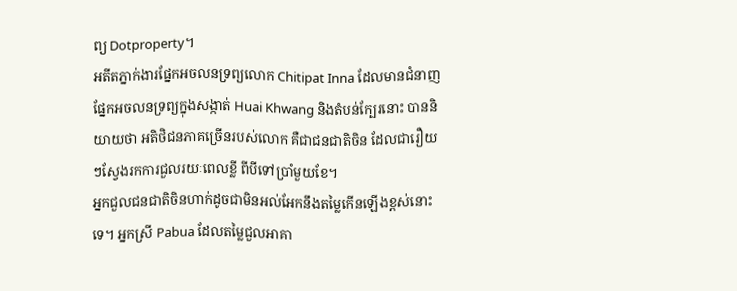ព្យ Dotproperty។
អតីតភ្នាក់ងារផ្នែកអចលនទ្រព្យលោក Chitipat Inna ដែលមានជំនាញផ្នែកអចលនទ្រព្យក្នុងសង្កាត់ Huai Khwang និងតំបន់ក្បែរនោះ បាននិយាយថា អតិថិជនភាគច្រើនរបស់លោក គឺជាជនជាតិចិន ដែលជារឿយៗស្វែងរកការជួលរយៈពេលខ្លី ពីបីទៅប្រាំមួយខែ។
អ្នកជួលជនជាតិចិនហាក់ដូចជាមិនអល់អែកនឹងតម្លៃកើនឡើងខ្ពស់នោះទេ។ អ្នកស្រី Pabua ដែលតម្លៃជួលអាគា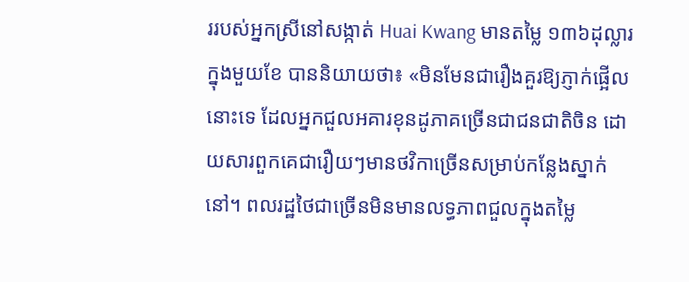ររបស់អ្នកស្រីនៅសង្កាត់ Huai Kwang មានតម្លៃ ១៣៦ដុល្លារក្នុងមួយខែ បាននិយាយថា៖ «មិនមែនជារឿងគួរឱ្យភ្ញាក់ផ្អើលនោះទេ ដែលអ្នកជួលអគារខុនដូភាគច្រើនជាជនជាតិចិន ដោយសារពួកគេជារឿយៗមានថវិកាច្រើនសម្រាប់កន្លែងស្នាក់នៅ។ ពលរដ្ឋថៃជាច្រើនមិនមានលទ្ធភាពជួលក្នុងតម្លៃ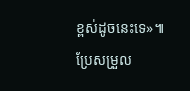ខ្ពស់ដូចនេះទេ»៕
ប្រែសម្រួល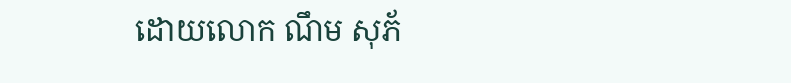ដោយលោក ណឹម សុភ័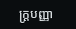ក្រ្តបញ្ញា